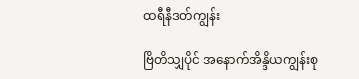ထရီနီဒတ်ကျွန်း

ဗြိတိသျှပိုင် အနောက်အိန္ဒိယကျွန်းစု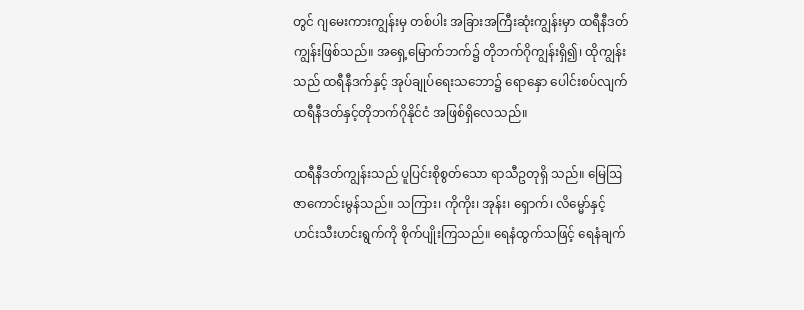တွင် ဂျမေးကားကျွန်းမှ တစ်ပါး အခြားအကြီးဆုံးကျွန်းမှာ ထရီနီဒတ်ကျွန်းဖြစ်သည်။ အရှေ့မြောက်ဘက်၌ တိုဘက်ဂိုကျွန်းရှိ၍၊ ထိုကျွန်းသည် ထရီနီဒက်နှင့် အုပ်ချုပ်ရေးသဘော၌ ရောနှော ပေါင်းစပ်လျက် ထရီနီဒတ်နှင့်တိုဘက်ဂိုနိုင်ငံ အဖြစ်ရှိလေသည်။

ထရီနီဒတ်ကျွန်းသည် ပူပြင်းစိုစွတ်သော ရာသီဥတုရှိ သည်။ မြေဩဇာကောင်းမွန်သည်။ သကြား၊ ကိုကိုး၊ အုန်း၊ ရှောက်၊ လိမ္မော်နှင့် ဟင်းသီးဟင်းရွက်ကို စိုက်ပျိုးကြသည်။ ရေနံထွက်သဖြင့် ရေနံချက်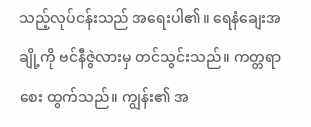သည့်လုပ်ငန်းသည် အရေးပါ၏။ ရေနံချေးအချို့ကို ဗင်နီဇွဲလားမှ တင်သွင်းသည်။ ကတ္တရာစေး ထွက်သည်။ ကျွန်း၏ အ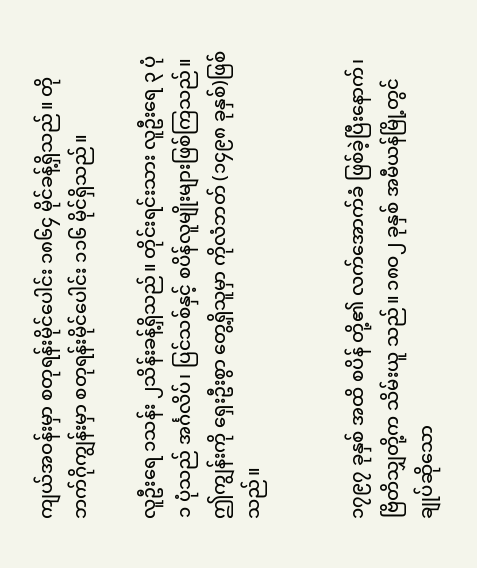ကျယ်အဝန်းမှာ စတုရန်းမိုင်ပေါင်း ၁၈၆၄ မိုင်ခန့်ရှိသည်။ တိုဘက်ဂိုကျွန်းမှာ စတုရန်းမိုင်ပေါင်း ၁၁၆ မိုင်ရှိသည်။

လူဦးရေ ၁သန်း ၂သိန်းခန့်ရှိသည်။ တိုင်းရင်းသား လူဦးရေ ၃ ပုံ ၁ ပုံသည် အင်္ဂလိပ်၊ ပြင်သစ်နှင့် စပိန်လူမျိုးများဖြစ်ကြသည်။ဤကျွန်းကို ရှေးဦးစွာ တွေ့ရှိသူမှာ ကိုလံဘတ် (၁၄၉၈ ခုနှစ်)ဖြစ်သည်။


၁၇၉၇ ခုနှစ် အထိ စပိန် တို့၏ လက်အောက်ခံ ဖြစ်ခဲ့ပြီးနောက်၊ ဗြိတိသျှတို့က သိမ်းယူ သည်။ ၁၈ဝ၂ ခုနှစ် အမီယန်မြို့တွင် ချုပ်ဆိုသော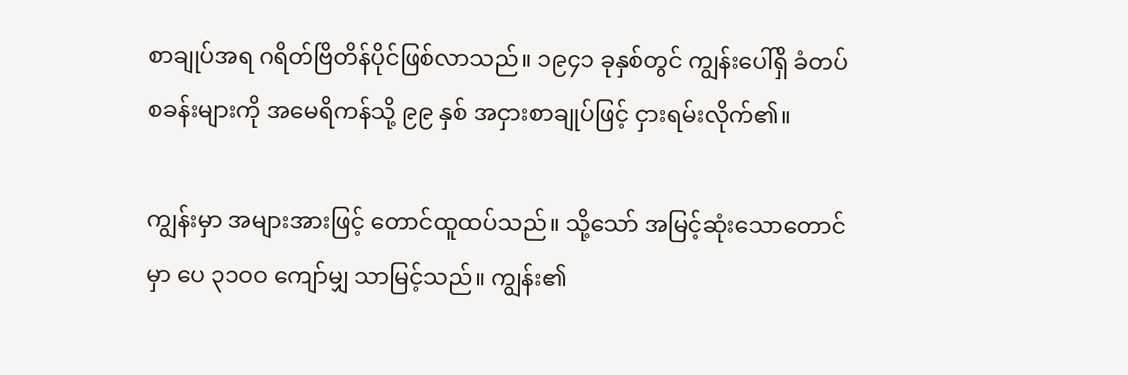စာချုပ်အရ ဂရိတ်ဗြိတိန်ပိုင်ဖြစ်လာသည်။ ၁၉၄၁ ခုနှစ်တွင် ကျွန်းပေါ်ရှိ ခံတပ်စခန်းများကို အမေရိကန်သို့ ၉၉ နှစ် အငှားစာချုပ်ဖြင့် ငှားရမ်းလိုက်၏။

ကျွန်းမှာ အများအားဖြင့် တောင်ထူထပ်သည်။ သို့သော် အမြင့်ဆုံးသောတောင်မှာ ပေ ၃၁ဝဝ ကျော်မျှ သာမြင့်သည်။ ကျွန်း၏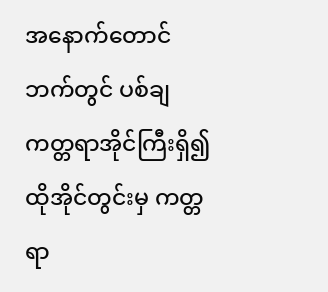အနောက်တောင်ဘက်တွင် ပစ်ချကတ္တရာအိုင်ကြီးရှိ၍ ထိုအိုင်တွင်းမှ ကတ္တရာ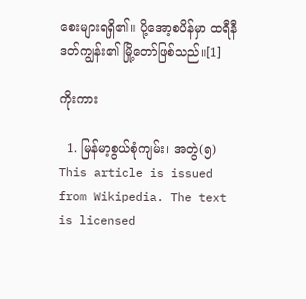စေးများရရှိ၏။ ပို့အော့စပိန်မှာ ထရီနီဒတ်ကျွန်း၏ မြို့တော်ဖြစ်သည်။[1]

ကိုးကား

  1. မြန်မာ့စွယ်စုံကျမ်း၊ အတွဲ(၅)
This article is issued from Wikipedia. The text is licensed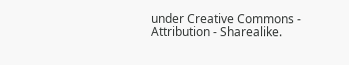under Creative Commons - Attribution - Sharealike.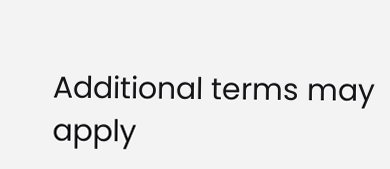Additional terms may apply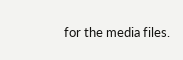for the media files.